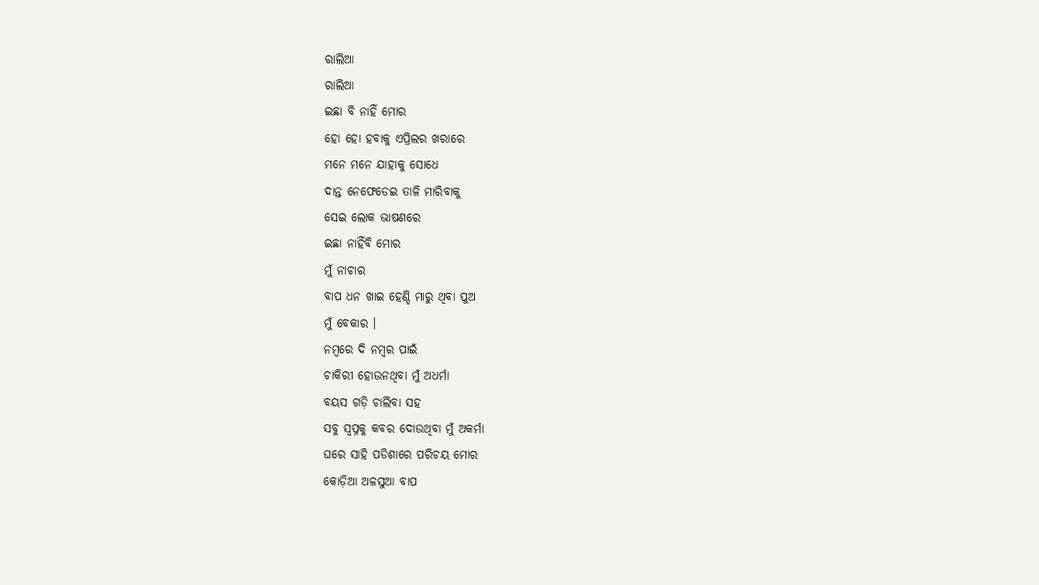ରାଲିଆ
ରାଲିଆ
ଇଛା ବି ନାହିଁ ମୋର
ହୋ ହୋ ହବାକୁ ଏପ୍ରିଲର ଖରାରେ
ମନେ ମନେ ଯାହାକୁ ସୋଧେ
ଦାନ୍ତ ନେଫେଡେଇ ତାଳି ମାରିବାକୁ
ସେଇ ଲୋକ ଭାଷଣରେ
ଇଛା ନାହିଁବି ମୋର
ମୁଁ ନାଚାର
ବାପ ଧନ ଖାଇ ହେଣ୍ଡି ମାରୁ ଥିବା ପୁଅ
ମୁଁ ବେକାର ।
ନମ୍ବରେ ଦି ନମ୍ବର ପାଇଁ
ଚାକିରୀ ହୋଉନଥିବା ମୁଁ ଅଧର୍ମା
ବୟସ ଗଡ଼ି ଚାଲିବା ସହ
ସବୁ ସ୍ୱପ୍ନକୁ କବର ଦୋଉଥିବା ମୁଁ ଅକର୍ମା
ଘରେ ସାହି ପଡିଶାରେ ପରିଚୟ ମୋର
କୋଡ଼ିଆ ଅଳସୁଆ ବାପ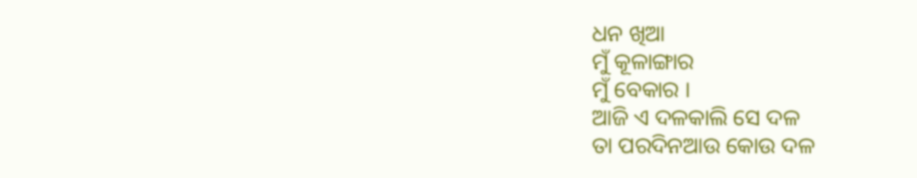ଧନ ଖିଆ
ମୁଁ କୂଳାଙ୍ଗାର
ମୁଁ ବେକାର ।
ଆଜି ଏ ଦଳକାଲି ସେ ଦଳ
ତା ପରଦିନଆଉ କୋଉ ଦଳ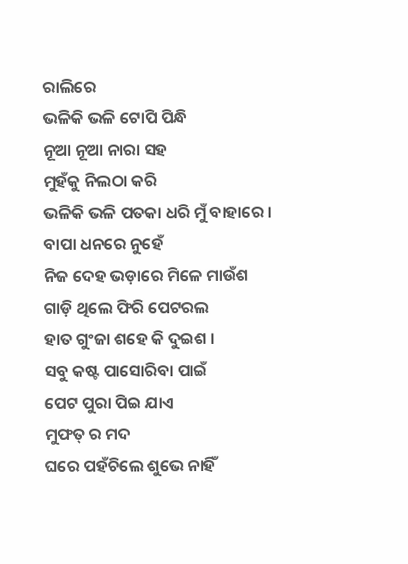ରାଲିରେ
ଭଳିକି ଭଳି ଟୋପି ପିନ୍ଧି
ନୂଆ ନୂଆ ନାରା ସହ
ମୁହଁକୁ ନିଲଠା କରି
ଭଳିକି ଭଳି ପତକା ଧରି ମୁଁ ବାହାରେ ।
ବାପା ଧନରେ ନୁହେଁ
ନିଜ ଦେହ ଭଡ଼ାରେ ମିଳେ ମାଉଁଶ
ଗାଡ଼ି ଥିଲେ ଫିରି ପେଟରଲ
ହାତ ଗୁଂଜା ଶହେ କି ଦୁଇଶ ।
ସବୁ କଷ୍ଟ ପାସୋରିବା ପାଇଁ
ପେଟ ପୁରା ପିଇ ଯାଏ
ମୁଫତ୍ ର ମଦ
ଘରେ ପହଁଚିଲେ ଶୁଭେ ନାହିଁ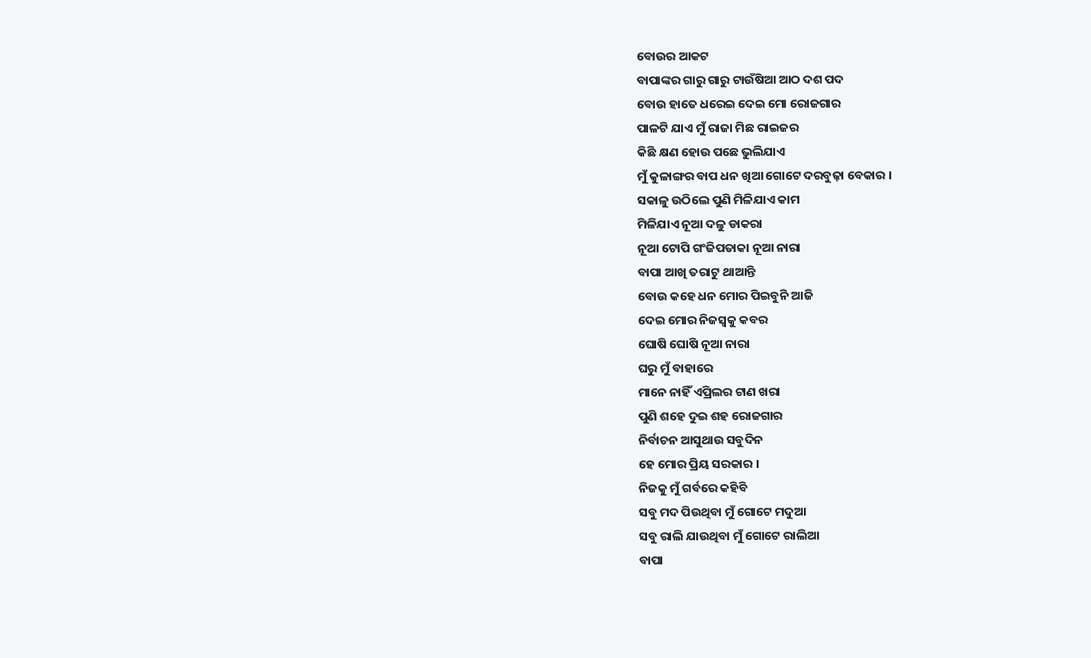ବୋଉର ଆକଟ
ବାପାଙ୍କର ଗାରୁ ଗାରୁ ଟାଉଁଷିଆ ଆଠ ଦଶ ପଦ
ବୋଉ ହାତେ ଧରେଇ ଦେଇ ମୋ ରୋଜଗାର
ପାଳଟି ଯାଏ ମୁଁ ରାଜା ମିଛ ରାଇଜର
କିଛି କ୍ଷଣ ହୋଉ ପଛେ ଭୁଲିଯାଏ
ମୁଁ କୁଳାଙ୍ଗର ବାପ ଧନ ଖିଆ ଗୋଟେ ଦରବୁଢ଼ା ବେକାର ।
ସକାଳୁ ଉଠିଲେ ପୁଣି ମିଳିଯାଏ କାମ
ମିଳିଯାଏ ନୂଆ ଦଳୁ ଡାକରା
ନୂଆ ଟୋପି ଗଂଜିପତାକା ନୂଆ ନାରା
ବାପା ଆଖି ତରାଟୁ ଥାଆନ୍ତି
ବୋଉ କହେ ଧନ ମୋର ପିଇବୁନି ଆଜି
ଦେଇ ମୋର ନିଜସ୍ୱକୁ କବର
ଘୋଷି ଘୋଷି ନୂଆ ନାରା
ଘରୁ ମୁଁ ବାହାରେ
ମାନେ ନାହିଁ ଏପ୍ରିଲର ଟାଣ ଖରା
ପୁଣି ଶହେ ଦୁଇ ଶହ ରୋଜଗାର
ନିର୍ବାଚନ ଆସୁଥାଉ ସବୁଦିନ
ହେ ମୋର ପ୍ରିୟ ସରକାର ।
ନିଜକୁ ମୁଁ ଗର୍ବରେ କହିବି
ସବୁ ମଦ ପିଉଥିବା ମୁଁ ଗୋଟେ ମଦୁଆ
ସବୁ ରାଲି ଯାଉଥିବା ମୁଁ ଗୋଟେ ରାଲିଆ
ବାପା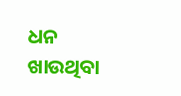ଧନ ଖାଉଥିବା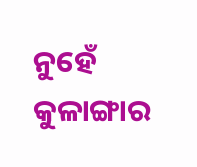ନୁହେଁ କୁଳାଙ୍ଗାର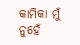କାମିକା ମୁଁ
ନୁହେଁ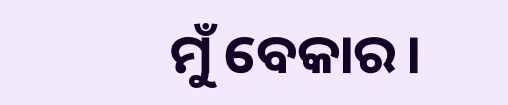ମୁଁ ବେକାର।